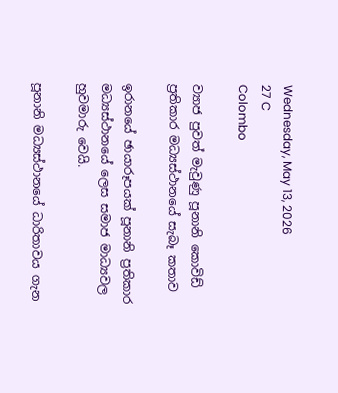Wednesday, May 13, 2026
27 C
Colombo

ව්‍යාජ පුවත් මැවුණු පූනානි කොවිඩ් ප්‍රතිකාර මධ්‍යස්ථානයේ සැබෑ කතාව

ඉරානයේ ඡායාරූපයක් පූනානි ප්‍රතිකාර මධ්‍යස්ථානයේ ලෙස සමාජ මාධ්‍යවල හුවමාරු වෙයි.

පූනානි මධ්‍යස්ථානයේ ධාරිතාවය ගැන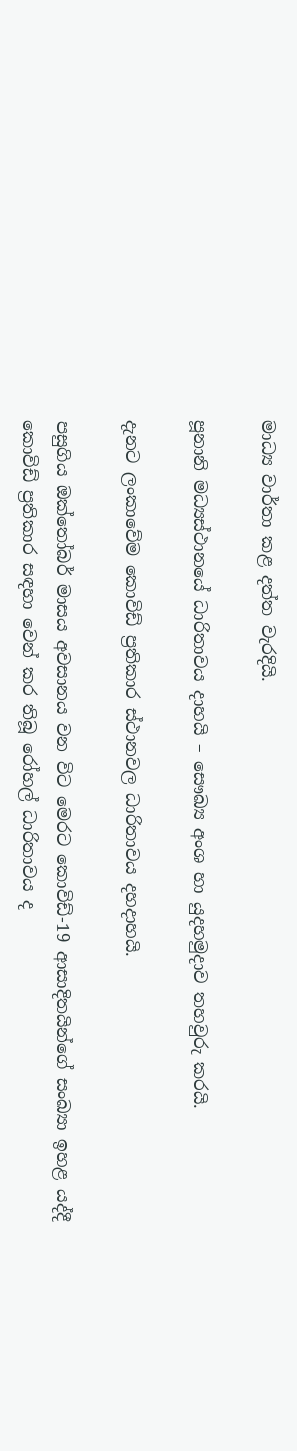මාධ්‍ය වාර්තා කළ දත්ත වැරදියි.

පූනානි මධ්‍යස්ථානයේ ධාරිතාවය දාහයි – සෞඛ්‍ය අංශ හා යුදහමුදාව තහවුරු කරයි.

දැනට ලංකාවේම කොවිඩ් ප්‍රතිකාර ස්ථානවල ධාරිතාවය දහදාහයි.

පසුගිය ඔක්තෝබර් මාසය අවසානය වන විට මෙරට කොවිඩ්-19 ආසාදිතයින්ගේ සංඛ්‍යා ඉහළ යද්දී කොවිඩ් ප්‍රතිකාර සඳහා වෙන් කර තිබූ රෝහල් ධාරිතාවය ද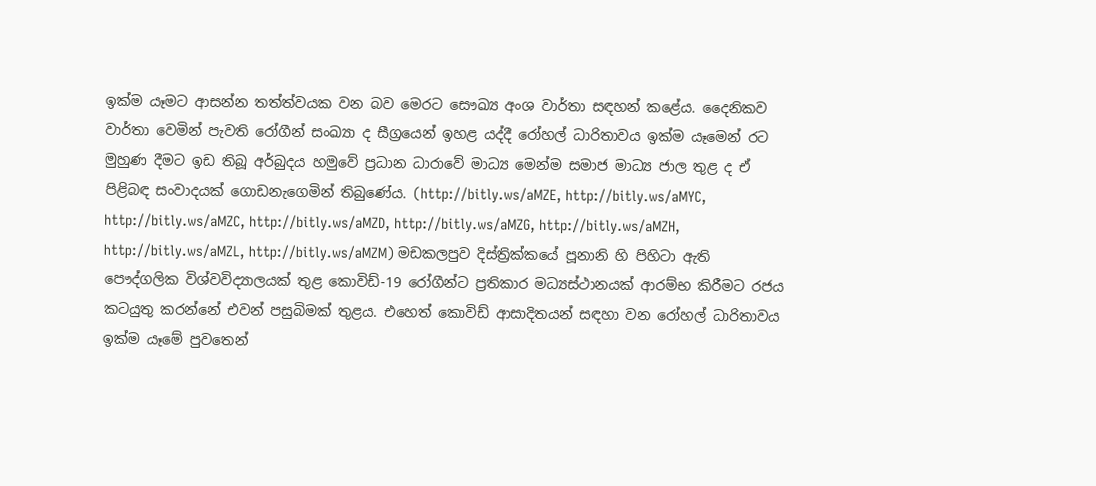ඉක්ම යෑමට ආසන්න තත්ත්වයක වන බව මෙරට සෞඛ්‍ය අංශ වාර්තා සඳහන් කළේය. දෛනිකව වාර්තා වෙමින් පැවති රෝගීන් සංඛ්‍යා ද සීග්‍රයෙන් ඉහළ යද්දී රෝහල් ධාරිතාවය ඉක්ම යෑමෙන් රට මුහුණ දීමට ඉඩ තිබූ අර්බුදය හමුවේ ප්‍රධාන ධාරාවේ මාධ්‍ය මෙන්ම සමාජ මාධ්‍ය ජාල තුළ ද ඒ පිළිබඳ සංවාදයක් ගොඩනැගෙමින් තිබුණේය. (http://bitly.ws/aMZE, http://bitly.ws/aMYC, http://bitly.ws/aMZC, http://bitly.ws/aMZD, http://bitly.ws/aMZG, http://bitly.ws/aMZH, http://bitly.ws/aMZL, http://bitly.ws/aMZM) මඩකලපුව දිස්ත්‍රික්කයේ පූනානි හි පිහිටා ඇති පෞද්ගලික විශ්වවිද්‍යාලයක් තුළ කොවිඩ්-19 රෝගීන්ට ප්‍රතිකාර මධ්‍යස්ථානයක් ආරම්භ කිරීමට රජය කටයුතු කරන්නේ එවන් පසුබිමක් තුළය. එහෙත් කොවිඩ් ආසාදිතයන් සඳහා වන රෝහල් ධාරිතාවය ඉක්ම යෑමේ පුවතෙන්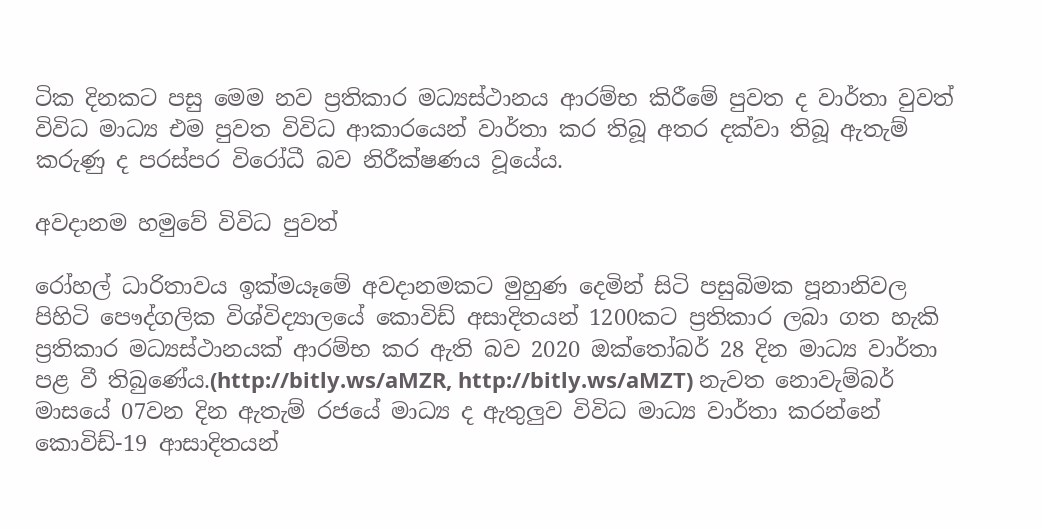ටික දිනකට පසු මෙම නව ප්‍රතිකාර මධ්‍යස්ථානය ආරම්භ කිරීමේ පුවත ද වාර්තා වුවත් විවිධ මාධ්‍ය එම පුවත විවිධ ආකාරයෙන් වාර්තා කර තිබූ අතර දක්වා තිබූ ඇතැම් කරුණු ද පරස්පර විරෝධී බව නිරීක්ෂණය වූයේය.

අවදානම හමුවේ විවිධ පුවත්

රෝහල් ධාරිතාවය ඉක්මයෑමේ අවදානමකට මුහුණ දෙමින් සිටි පසුබිමක පූනානිවල පිහිටි පෞද්ගලික විශ්විද්‍යාලයේ කොවිඩ් අසාදිතයන් 1200කට ප්‍රතිකාර ලබා ගත හැකි ප්‍රතිකාර මධ්‍යස්ථානයක් ආරම්භ කර ඇති බව 2020 ඔක්තෝබර් 28 දින මාධ්‍ය වාර්තා පළ වී තිබුණේය.(http://bitly.ws/aMZR, http://bitly.ws/aMZT) නැවත නොවැම්බර් මාසයේ 07වන දින ඇතැම් රජයේ මාධ්‍ය ද ඇතුලුව විවිධ මාධ්‍ය වාර්තා කරන්නේ කොවිඩ්-19 ආසාදිතයන්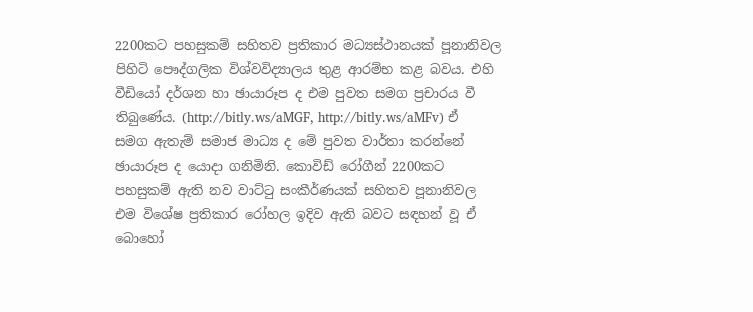2200කට පහසුකම් සහිතව ප්‍රතිකාර මධ්‍යස්ථානයක් පූනානිවල පිහිටි පෞද්ගලික විශ්වවිද්‍යාලය තුළ ආරම්භ කළ බවය. එහි වීඩියෝ දර්ශන හා ඡායාරූප ද එම පුවත සමග ප්‍රචාරය වී තිබුණේය. (http://bitly.ws/aMGF, http://bitly.ws/aMFv) ඒ සමග ඇතැම් සමාජ මාධ්‍ය ද මේ පුවත වාර්තා කරන්නේ ඡායාරූප ද යොදා ගනිමිනි. කොවිඩ් රෝගීන් 2200කට පහසුකම් ඇති නව වාට්ටු සංකීර්ණයක් සහිතව පූනානිවල එම විශේෂ ප්‍රතිකාර රෝහල ඉදිව ඇති බවට සඳහන් වූ ඒ බොහෝ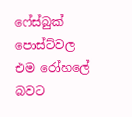ෆේස්බුක් පොස්ට්වල එම රෝහලේ බවට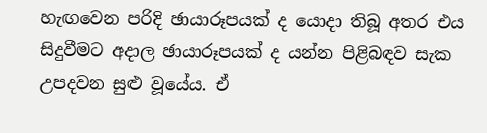හැඟවෙන පරිදි ඡායාරූපයක් ද යොදා තිබූ අතර එය සිදුවීමට අදාල ඡායාරූපයක් ද යන්න පිළිබඳව සැක උපදවන සුළු වූයේය. ඒ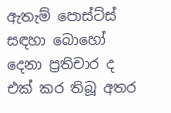ඇතැම් පොස්ට්ස් සඳහා බොහෝ දෙනා ප්‍රතිචාර ද එක් කර තිබූ අතර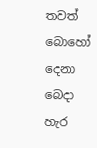තවත් බොහෝ දෙනා බෙදා හැර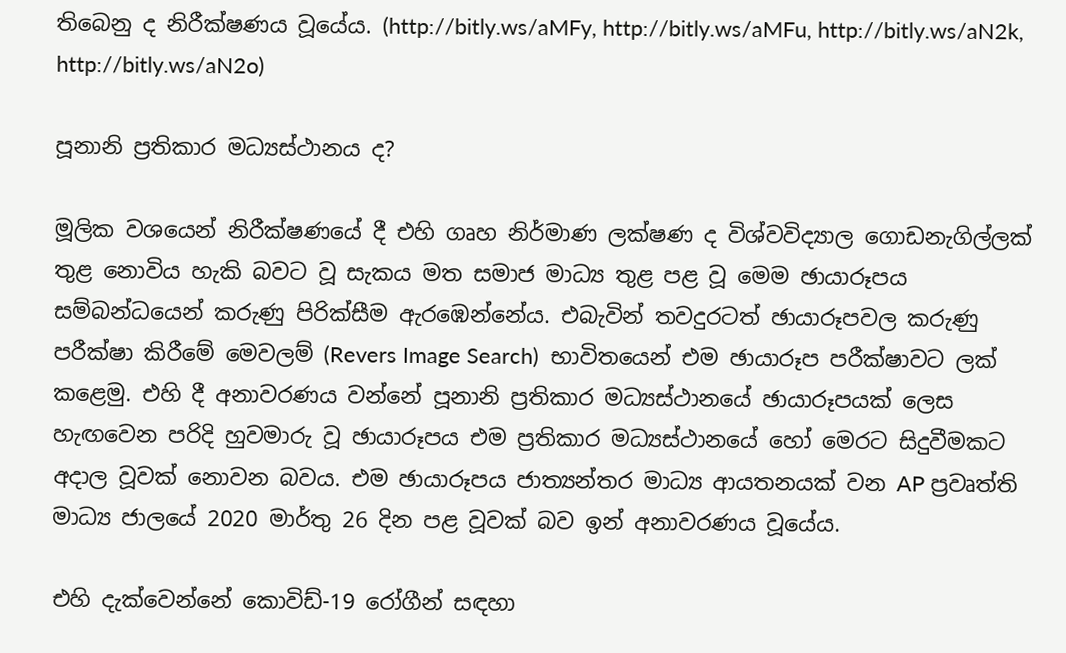තිබෙනු ද නිරීක්ෂණය වූයේය. (http://bitly.ws/aMFy, http://bitly.ws/aMFu, http://bitly.ws/aN2k, http://bitly.ws/aN2o)

පූනානි ප්‍රතිකාර මධ්‍යස්ථානය ද?

මූලික වශයෙන් නිරීක්ෂණයේ දී එහි ගෘහ නිර්මාණ ලක්ෂණ ද විශ්වවිද්‍යාල ගොඩනැගිල්ලක් තුළ නොවිය හැකි බවට වූ සැකය මත සමාජ මාධ්‍ය තුළ පළ වූ මෙම ඡායාරූපය සම්බන්ධයෙන් කරුණු පිරික්සීම ඇරඹෙන්නේය. එබැවින් තවදුරටත් ඡායාරූපවල කරුණු පරීක්ෂා කිරීමේ මෙවලම් (Revers Image Search)  භාවිතයෙන් එම ඡායාරූප පරීක්ෂාවට ලක් කළෙමු. එහි දී අනාවරණය වන්නේ පූනානි ප්‍රතිකාර මධ්‍යස්ථානයේ ඡායාරූපයක් ලෙස හැඟවෙන පරිදි හුවමාරු වූ ඡායාරූපය එම ප්‍රතිකාර මධ්‍යස්ථානයේ හෝ මෙරට සිදුවීමකට අදාල වූවක් නොවන බවය. එම ඡායාරූපය ජාත්‍යන්තර මාධ්‍ය ආයතනයක් වන AP ප්‍රවෘත්ති මාධ්‍ය ජාලයේ 2020 මාර්තු 26 දින පළ වූවක් බව ඉන් අනාවරණය වූයේය.

එහි දැක්වෙන්නේ කොවිඩ්-19 රෝගීන් සඳහා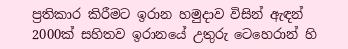ප්‍රතිකාර කිරීමට ඉරාන හමුදාව විසින් ඇඳන් 2000ක් සහිතව ඉරානයේ උතුරු ටෙහෙරාන් හි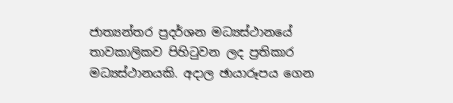ජාත්‍යන්තර ප්‍රදර්ශන මධ්‍යස්ථානයේ තාවකාලිකව පිහිටුවන ලද ප්‍රතිකාර මධ්‍යස්ථානයකි. අදාල ඡායාරූපය ගෙන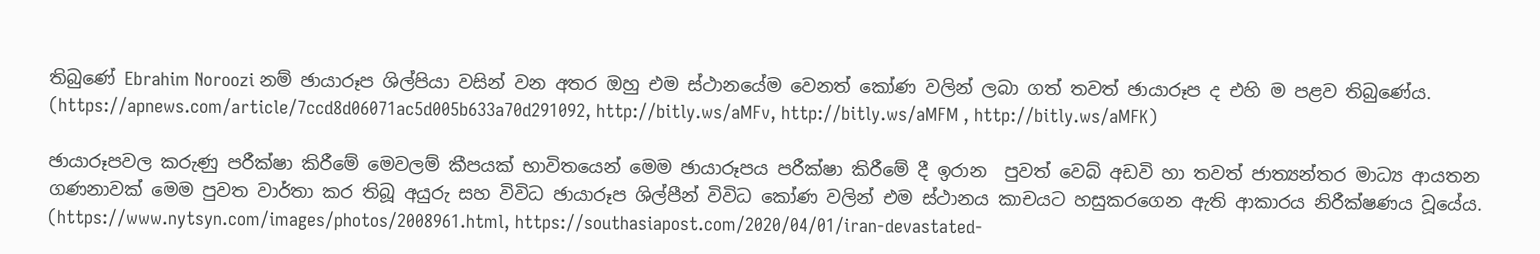තිබුණේ Ebrahim Noroozi නම් ඡායාරූප ශිල්පියා වසින් වන අතර ඔහු එම ස්ථානයේම වෙනත් කෝණ වලින් ලබා ගත් තවත් ඡායාරූප ද එහි ම පළව තිබුණේය. (https://apnews.com/article/7ccd8d06071ac5d005b633a70d291092, http://bitly.ws/aMFv, http://bitly.ws/aMFM , http://bitly.ws/aMFK)

ඡායාරූපවල කරුණු පරීක්ෂා කිරීමේ මෙවලම් කීපයක් භාවිතයෙන් මෙම ඡායාරූපය පරීක්ෂා කිරීමේ දී ඉරාන  පුවත් වෙබ් අඩවි හා තවත් ජාත්‍යන්තර මාධ්‍ය ආයතන ගණනාවක් මෙම පුවත වාර්තා කර තිබූ අයුරු සහ විවිධ ඡායාරූප ශිල්පීන් විවිධ කෝණ වලින් එම ස්ථානය කාචයට හසුකරගෙන ඇති ආකාරය නිරීක්ෂණය වූයේය. (https://www.nytsyn.com/images/photos/2008961.html, https://southasiapost.com/2020/04/01/iran-devastated-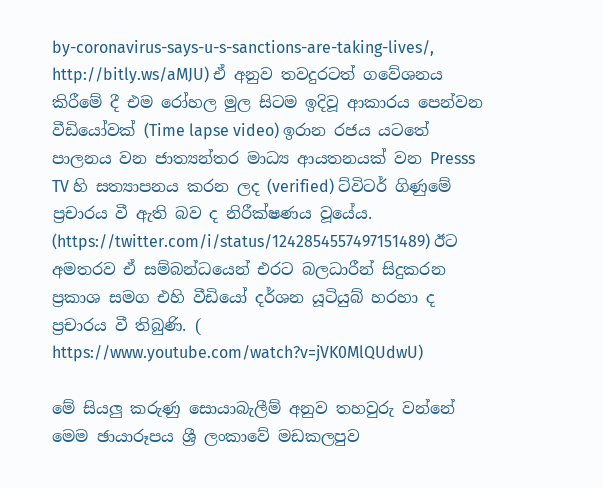by-coronavirus-says-u-s-sanctions-are-taking-lives/, http://bitly.ws/aMJU) ඒ අනුව තවදුරටත් ගවේශනය කිරීමේ දී එම රෝහල මුල සිටම ඉදිවූ ආකාරය පෙන්වන වීඩියෝවක් (Time lapse video) ඉරාන රජය යටතේ පාලනය වන ජාත්‍යන්තර මාධ්‍ය ආයතනයක් වන Presss TV හි සත්‍යාපනය කරන ලද (verified) ට්විටර් ගිණුමේ ප්‍රචාරය වී ඇති බව ද නිරීක්ෂණය වූයේය. (https://twitter.com/i/status/1242854557497151489) ඊට අමතරව ඒ සම්බන්ධයෙන් එරට බලධාරීන් සිදුකරන ප්‍රකාශ සමග එහි වීඩියෝ දර්ශන යූටියුබ් හරහා ද ප්‍රචාරය වී තිබුණි. ( https://www.youtube.com/watch?v=jVK0MlQUdwU)

මේ සියලු කරුණු සොයාබැලීම් අනුව තහවුරු වන්නේ මෙම ඡායාරූපය ශ්‍රී ලංකාවේ මඩකලපුව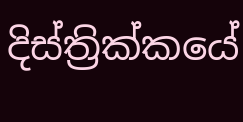දිස්ත්‍රික්කයේ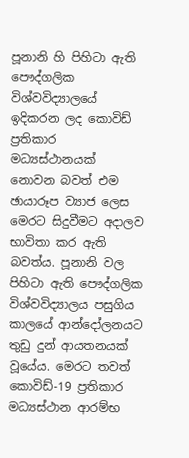පූනානි හි පිහිටා ඇති පෞද්ගලික විශ්වවිද්‍යාලයේ ඉදිකරන ලද කොවිඩ් ප්‍රතිකාර මධ්‍යස්ථානයක් නොවන බවත් එම ඡායාරූප ව්‍යාජ ලෙස මෙරට සිදුවීමට අදාලව භාවිතා කර ඇති බවත්ය. පූනානි වල පිහිටා ඇති පෞද්ගලික විශ්වවිද්‍යාලය පසුගිය කාලයේ ආන්දෝලනයට තුඩු දුන් ආයතනයක් වූයේය. මෙරට තවත් කොවිඩ්-19 ප්‍රතිකාර මධ්‍යස්ථාන ආරම්භ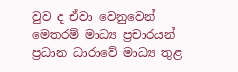වුව ද ඒවා වෙනුවෙන් මෙතරම් මාධ්‍ය ප්‍රචාරයන් ප්‍රධාන ධාරාවේ මාධ්‍ය තුළ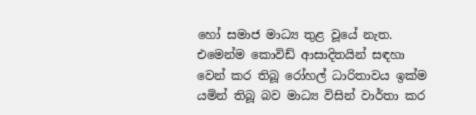හෝ සමාජ මාධ්‍ය තුළ වූයේ නැත. එමෙන්ම කොවිඩ් ආසාදිතයින් සඳහා වෙන් කර තිබූ රෝහල් ධාරිතාවය ඉක්ම යමින් තිබූ බව මාධ්‍ය විසින් වාර්තා කර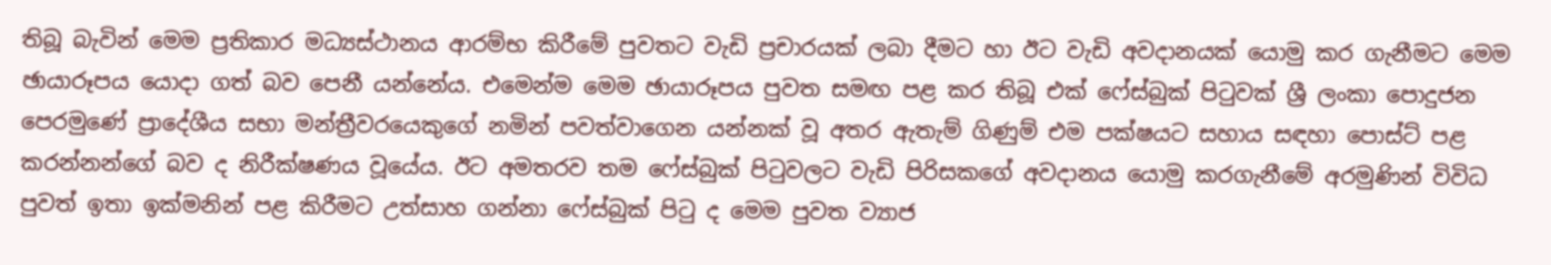තිබූ බැවින් මෙම ප්‍රතිකාර මධ්‍යස්ථානය ආරම්භ කිරීමේ පුවතට වැඩි ප්‍රචාරයක් ලබා දීමට හා ඊට වැඩි අවදානයක් යොමු කර ගැනීමට මෙම ඡායාරූපය යොදා ගත් බව පෙනී යන්නේය. එමෙන්ම මෙම ඡායාරූපය පුවත සමඟ පළ කර තිබූ එක් ෆේස්බුක් පිටුවක් ශ්‍රී ලංකා පොදුජන පෙරමුණේ ප්‍රාදේශීය සභා මන්ත්‍රීවරයෙකුගේ නමින් පවත්වාගෙන යන්නක් වූ අතර ඇතැම් ගිණුම් එම පක්ෂයට සහාය සඳහා පොස්ට් පළ කරන්නන්ගේ බව ද නිරීක්ෂණය වූයේය. ඊට අමතරව තම ෆේස්බුක් පිටුවලට වැඩි පිරිසකගේ අවදානය යොමු කරගැනීමේ අරමුණින් විවිධ පුවත් ඉතා ඉක්මනින් පළ කිරීමට උත්සාහ ගන්නා ෆේස්බුක් පිටු ද මෙම පුවත ව්‍යාජ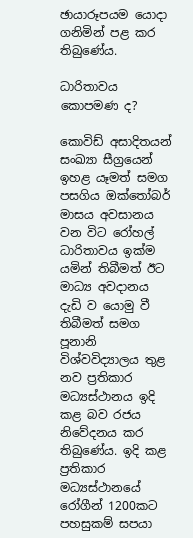ඡායාරූපයම යොදා ගනිමින් පළ කර තිබුණේය.

ධාරිතාවය කොපමණ ද?

කොවිඩ් අසාදිතයන් සංඛ්‍යා සීග්‍රයෙන් ඉහළ යෑමත් සමග පසගිය ඔක්තෝබර් මාසය අවසානය වන විට රෝහල් ධාරිතාවය ඉක්ම යමින් තිබීමත් ඊට මාධ්‍ය අවදානය දැඩි ව යොමු වී තිබීමත් සමග පූනානි විශ්වවිද්‍යාලය තුළ නව ප්‍රතිකාර මධ්‍යස්ථානය ඉදි කළ බව රජය නිවේදනය කර තිබුණේය. ඉදි කළ ප්‍රතිකාර මධ්‍යස්ථානයේ රෝගීන් 1200කට පහසුකම් සපයා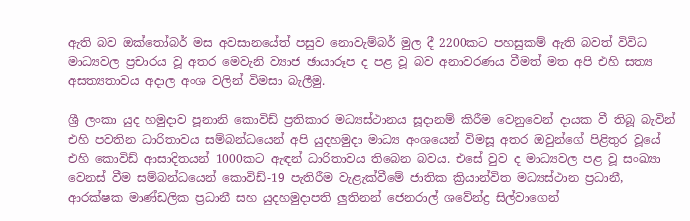ඇති බව ඔක්තෝබර් මස අවසානයේත් පසුව නොවැම්බර් මුල දී 2200කට පහසුකම් ඇති බවත් විවිධ මාධ්‍යවල ප්‍රචාරය වූ අතර මෙවැනි ව්‍යාජ ඡායාරූප ද පළ වූ බව අනාවරණය වීමත් මත අපි එහි සත්‍ය අසත්‍යතාවය අදාල අංශ වලින් විමසා බැලීමු.

ශ්‍රී ලංකා යුද හමුදාව පූනානි කොවිඩ් ප්‍රතිකාර මධ්‍යස්ථානය සූදානම් කිරීම වෙනුවෙන් දායක වී තිබූ බැවින් එහි පවතින ධාරිතාවය සම්බන්ධයෙන් අපි යුදහමුදා මාධ්‍ය අංශයෙන් විමසූ අතර ඔවුන්ගේ පිළිතුර වූයේ එහි කොවිඩ් ආසාදිතයන් 1000කට ඇඳන් ධාරිතාවය තිබෙන බවය. එසේ වුව ද මාධ්‍යවල පළ වූ සංඛ්‍යා වෙනස් වීම සම්බන්ධයෙන් කොවිඩ්-19 පැතිරීම වැළැක්වීමේ ජාතික ක්‍රියාන්විත මධ්‍යස්ථාන ප්‍රධානී, ආරක්ෂක මාණ්ඩලික ප්‍රධානී සහ යුදහමුදාපති ලුතිනන් ජෙනරාල් ශවේන්ද්‍ර සිල්වාගෙන්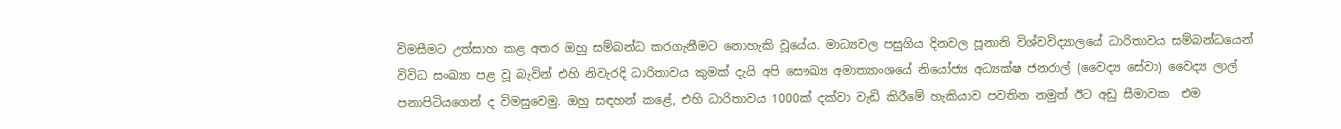විමසීමට උත්සාහ කළ අතර ඔහු සම්බන්ධ කරගැනීමට නොහැකි වූයේය. මාධ්‍යවල පසුගිය දිනවල පූනානි විශ්වවිද්‍යාලයේ ධාරිතාවය සම්බන්ධයෙන් විවිධ සංඛ්‍යා පළ වූ බැවින් එහි නිවැරදි ධාරිතාවය කුමක් දැයි අපි සෞඛ්‍ය අමාත්‍යාංශයේ නියෝජ්‍ය අධ්‍යක්ෂ ජනරාල් (වෛද්‍ය සේවා) වෛද්‍ය ලාල් පනාපිටියගෙන් ද විමසුවෙමු. ඔහු සඳහන් කළේ, එහි ධාරිතාවය 1000ක් දක්වා වැඩි කිරීමේ හැකියාව පවතින නමුත් ඊට අඩු සීමාවක  එම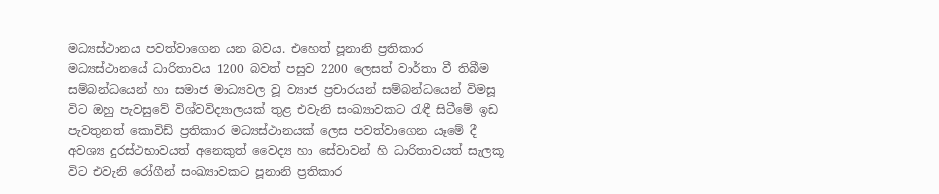මධ්‍යස්ථානය පවත්වාගෙන යන බවය. එහෙත් පූනානි ප්‍රතිකාර මධ්‍යස්ථානයේ ධාරිතාවය 1200 බවත් පසුව 2200 ලෙසත් වාර්තා වී තිබීම සම්බන්ධයෙන් හා සමාජ මාධ්‍යවල වූ ව්‍යාජ ප්‍රචාරයන් සම්බන්ධයෙන් විමසූ විට ඔහු පැවසුවේ විශ්වවිද්‍යාලයක් තුළ එවැනි සංඛ්‍යාවකට රැඳී සිටීමේ ඉඩ පැවතුනත් කොවිඩ් ප්‍රතිකාර මධ්‍යස්ථානයක් ලෙස පවත්වාගෙන යෑමේ දී අවශ්‍ය දුරස්ථභාවයත් අනෙකුත් වෛද්‍ය හා සේවාවන් හි ධාරිතාවයත් සැලකූ විට එවැනි රෝගීන් සංඛ්‍යාවකට පූනානි ප්‍රතිකාර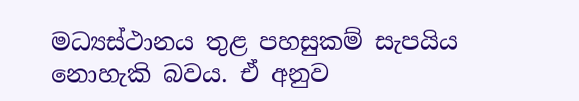මධ්‍යස්ථානය තුළ පහසුකම් සැපයිය නොහැකි බවය. ඒ අනුව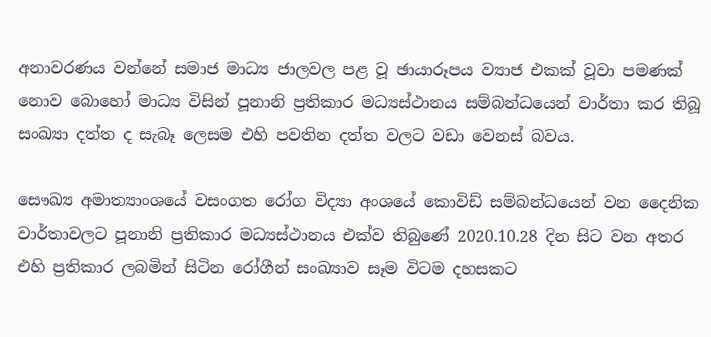අනාවරණය වන්නේ සමාජ මාධ්‍ය ජාලවල පළ වූ ඡායාරූපය ව්‍යාජ එකක් වූවා පමණක් නොව බොහෝ මාධ්‍ය විසින් පූනානි ප්‍රතිකාර මධ්‍යස්ථානය සම්බන්ධයෙන් වාර්තා කර තිබූ සංඛ්‍යා දත්ත ද සැබෑ ලෙසම එහි පවතින දත්ත වලට වඩා වෙනස් බවය.

සෞඛ්‍ය අමාත්‍යාංශයේ වසංගත රෝග විද්‍යා අංශයේ කොවිඩ් සම්බන්ධයෙන් වන දෛනික වාර්තාවලට පූනානි ප්‍රතිකාර මධ්‍යස්ථානය එක්ව තිබුණේ 2020.10.28 දින සිට වන අතර එහි ප්‍රතිකාර ලබමින් සිටින රෝගීන් සංඛ්‍යාව සෑම විටම දහසකට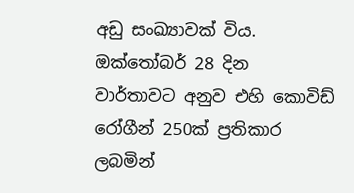අඩු සංඛ්‍යාවක් විය. ඔක්තෝබර් 28 දින වාර්තාවට අනුව එහි කොවිඩ් රෝගීන් 250ක් ප්‍රතිකාර ලබමින්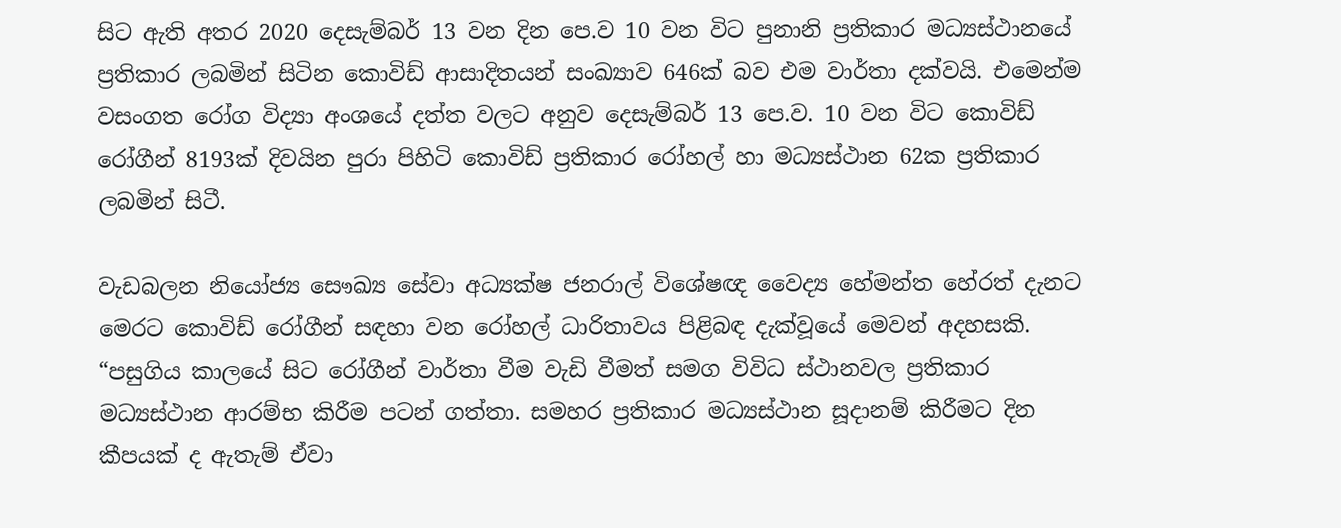සිට ඇති අතර 2020 දෙසැම්බර් 13 වන දින පෙ.ව 10 වන විට පුනානි ප්‍රතිකාර මධ්‍යස්ථානයේ ප්‍රතිකාර ලබමින් සිටින කොවිඩ් ආසාදිතයන් සංඛ්‍යාව 646ක් බව එම වාර්තා දක්වයි. එමෙන්ම වසංගත රෝග විද්‍යා අංශයේ දත්ත වලට අනුව දෙසැම්බර් 13 පෙ.ව. 10 වන විට කොවිඩ් රෝගීන් 8193ක් දිවයින පුරා පිහිටි කොවිඩ් ප්‍රතිකාර රෝහල් හා මධ්‍යස්ථාන 62ක ප්‍රතිකාර ලබමින් සිටී.

වැඩබලන නියෝජ්‍ය සෞඛ්‍ය සේවා අධ්‍යක්ෂ ජනරාල් විශේෂඥ වෛද්‍ය හේමන්ත හේරත් දැනට මෙරට කොවිඩ් රෝගීන් සඳහා වන රෝහල් ධාරිතාවය පිළිබඳ දැක්වූයේ මෙවන් අදහසකි. “පසුගිය කාලයේ සිට රෝගීන් වාර්තා වීම වැඩි වීමත් සමග විවිධ ස්ථානවල ප්‍රතිකාර මධ්‍යස්ථාන ආරම්භ කිරීම පටන් ගත්තා. සමහර ප්‍රතිකාර මධ්‍යස්ථාන සූදානම් කිරීමට දින කීපයක් ද ඇතැම් ඒවා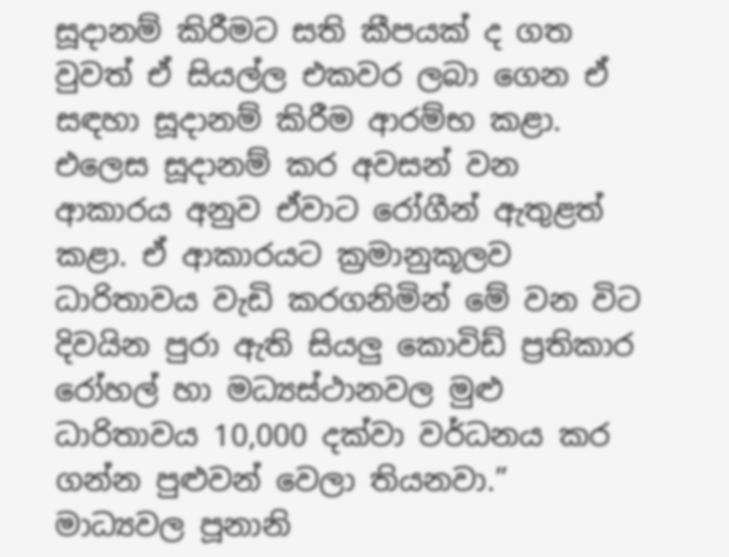සූදානම් කිරීමට සති කීපයක් ද ගත වුවත් ඒ සියල්ල එකවර ලබා ගෙන ඒ සඳහා සූදානම් කිරීම ආරම්භ කළා. එලෙස සූදානම් කර අවසන් වන ආකාරය අනුව ඒවාට රෝගීන් ඇතුළත් කළා. ඒ ආකාරයට ක්‍රමානුකූලව ධාරිතාවය වැඩි කරගනිමින් මේ වන විට දිවයින පුරා ඇති සියලු කොවිඩ් ප්‍රතිකාර රෝහල් හා මධ්‍යස්ථානවල මුළු ධාරිතාවය 10,000 දක්වා වර්ධනය කර ගන්න පුළුවන් වෙලා තියනවා.” මාධ්‍යවල පූනානි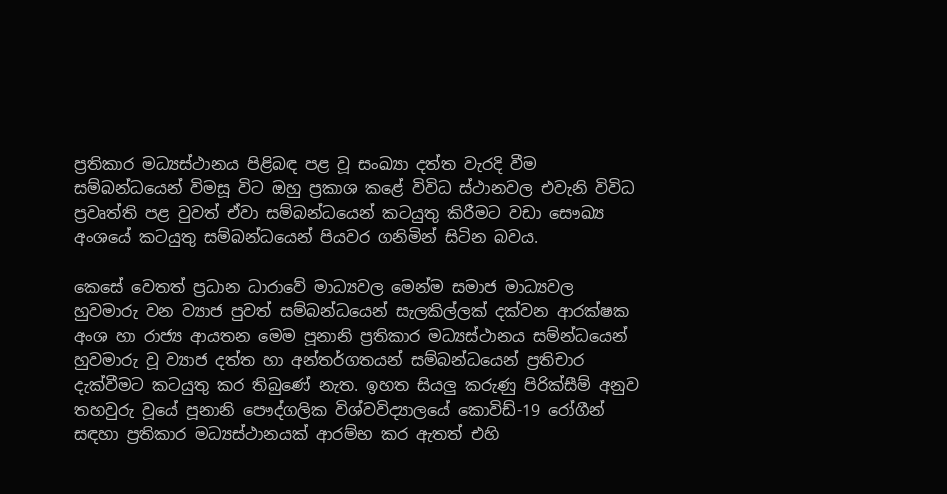ප්‍රතිකාර මධ්‍යස්ථානය පිළිබඳ පළ වූ සංඛ්‍යා දත්ත වැරදි වීම සම්බන්ධයෙන් විමසූ විට ඔහු ප්‍රකාශ කළේ විවිධ ස්ථානවල එවැනි විවිධ ප්‍රවෘත්ති පළ වුවත් ඒවා සම්බන්ධයෙන් කටයුතු කිරීමට වඩා සෞඛ්‍ය අංශයේ කටයුතු සම්බන්ධයෙන් පියවර ගනිමින් සිටින බවය.

කෙසේ වෙතත් ප්‍රධාන ධාරාවේ මාධ්‍යවල මෙන්ම සමාජ මාධ්‍යවල හුවමාරු වන ව්‍යාජ පුවත් සම්බන්ධයෙන් සැලකිල්ලක් දක්වන ආරක්ෂක අංශ හා රාජ්‍ය ආයතන මෙම පූනානි ප්‍රතිකාර මධ්‍යස්ථානය සම්න්ධයෙන් හුවමාරු වූ ව්‍යාජ දත්ත හා අන්තර්ගතයන් සම්බන්ධයෙන් ප්‍රතිචාර දැක්වීමට කටයුතු කර තිබුණේ නැත. ඉහත සියලු කරුණු පිරික්සීම් අනුව තහවුරු වූයේ පූනානි පෞද්ගලික විශ්වවිද්‍යාලයේ කොවිඩ්-19 රෝගීන් සඳහා ප්‍රතිකාර මධ්‍යස්ථානයක් ආරම්භ කර ඇතත් එහි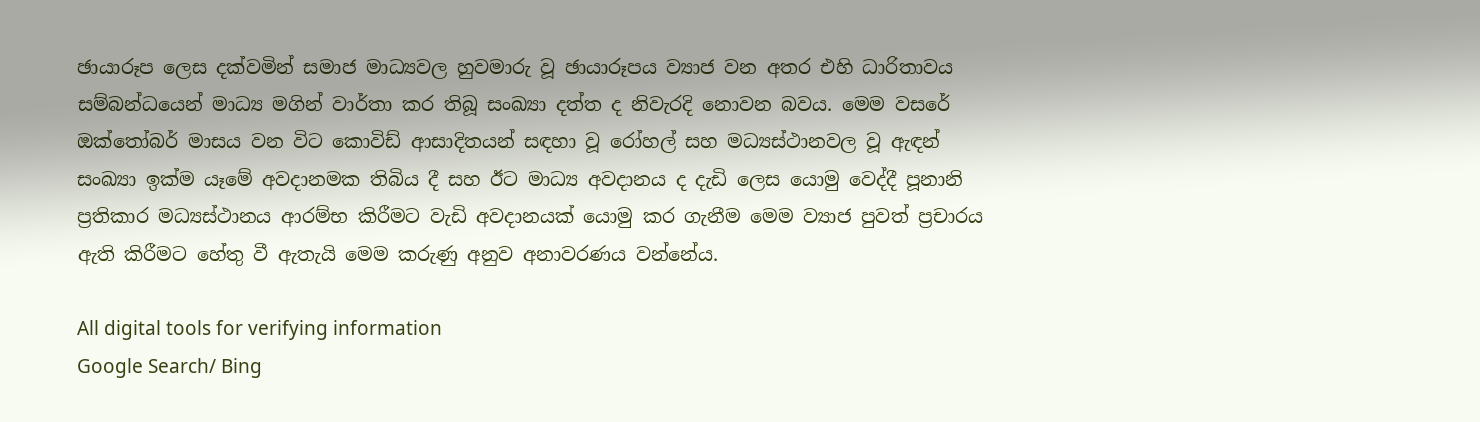ඡායාරූප ලෙස දක්වමින් සමාජ මාධ්‍යවල හුවමාරු වූ ඡායාරූපය ව්‍යාජ වන අතර එහි ධාරිතාවය සම්බන්ධයෙන් මාධ්‍ය මගින් වාර්තා කර තිබූ සංඛ්‍යා දත්ත ද නිවැරදි නොවන බවය. මෙම වසරේ ඔක්තෝබර් මාසය වන විට කොවිඩ් ආසාදිතයන් සඳහා වූ රෝහල් සහ මධ්‍යස්ථානවල වූ ඇඳන් සංඛ්‍යා ඉක්ම යෑමේ අවදානමක තිබිය දී සහ ඊට මාධ්‍ය අවදානය ද දැඩි ලෙස යොමු වෙද්දී පූනානි ප්‍රතිකාර මධ්‍යස්ථානය ආරම්භ කිරීමට වැඩි අවදානයක් යොමු කර ගැනීම මෙම ව්‍යාජ පුවත් ප්‍රචාරය ඇති කිරීමට හේතු වී ඇතැයි මෙම කරුණු අනුව අනාවරණය වන්නේය.

All digital tools for verifying information
Google Search/ Bing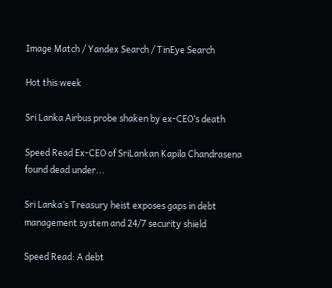Image Match / Yandex Search / TinEye Search

Hot this week

Sri Lanka Airbus probe shaken by ex-CEO’s death

Speed Read Ex-CEO of SriLankan Kapila Chandrasena found dead under...

Sri Lanka’s Treasury heist exposes gaps in debt management system and 24/7 security shield

Speed Read: A debt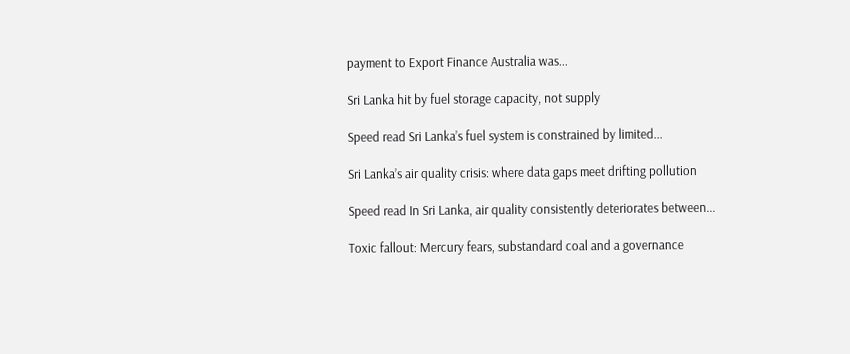payment to Export Finance Australia was...

Sri Lanka hit by fuel storage capacity, not supply

Speed read Sri Lanka’s fuel system is constrained by limited...

Sri Lanka’s air quality crisis: where data gaps meet drifting pollution

Speed read In Sri Lanka, air quality consistently deteriorates between...

Toxic fallout: Mercury fears, substandard coal and a governance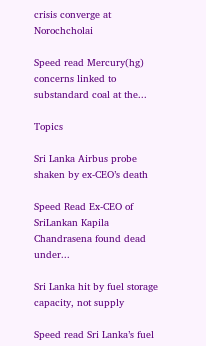crisis converge at Norochcholai

Speed read Mercury(hg) concerns linked to substandard coal at the...

Topics

Sri Lanka Airbus probe shaken by ex-CEO’s death

Speed Read Ex-CEO of SriLankan Kapila Chandrasena found dead under...

Sri Lanka hit by fuel storage capacity, not supply

Speed read Sri Lanka’s fuel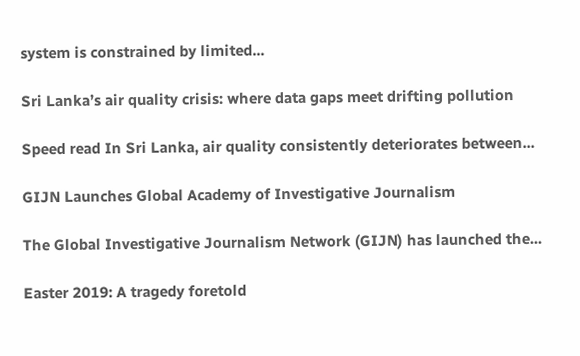system is constrained by limited...

Sri Lanka’s air quality crisis: where data gaps meet drifting pollution

Speed read In Sri Lanka, air quality consistently deteriorates between...

GIJN Launches Global Academy of Investigative Journalism

The Global Investigative Journalism Network (GIJN) has launched the...

Easter 2019: A tragedy foretold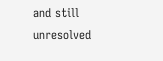and still unresolved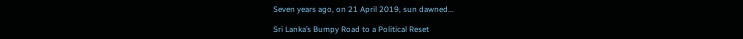Seven years ago, on 21 April 2019, sun dawned...

Sri Lanka’s Bumpy Road to a Political Reset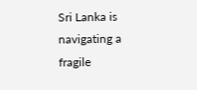Sri Lanka is navigating a fragile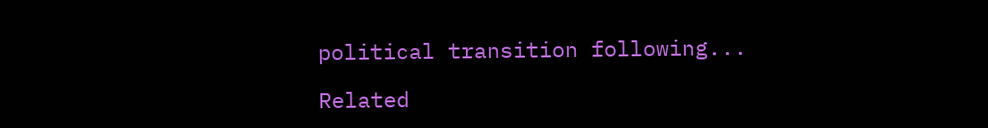political transition following...

Related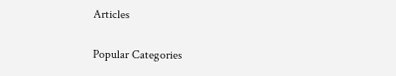Articles

Popular Categories